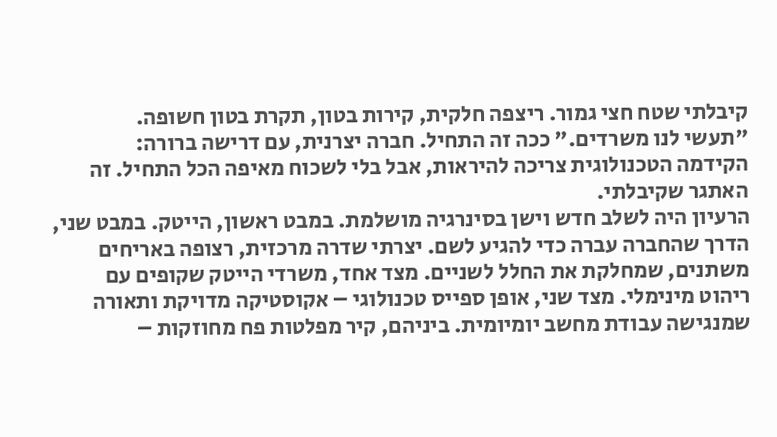קיבלתי שטח חצי גמור. ריצפה חלקית, קירות בטון, תקרת בטון חשופה.
"תעשי לנו משרדים." ככה זה התחיל. חברה יצרנית, עם דרישה ברורה:
הקידמה הטכנולוגית צריכה להיראות, אבל בלי לשכוח מאיפה הכל התחיל. זה האתגר שקיבלתי.
הרעיון היה לשלב חדש וישן בסינרגיה מושלמת. במבט ראשון, הייטק. במבט שני, הדרך שהחברה עברה כדי להגיע לשם. יצרתי שדרה מרכזית, רצופה באריחים משתנים, שמחלקת את החלל לשניים. מצד אחד, משרדי הייטק שקופים עם ריהוט מינימלי. מצד שני, אופן ספייס טכנולוגי – אקוסטיקה מדויקת ותאורה שמנגישה עבודת מחשב יומיומית. ביניהם, קיר מפלטות פח מחוזקות –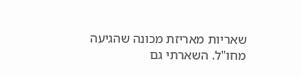שאריות מאריזת מכונה שהגיעה מחו"ל. השארתי גם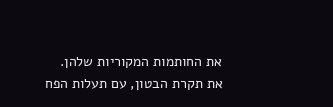את החותמות המקוריות שלהן.
את תקרת הבטון, עם תעלות הפח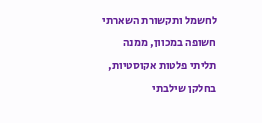לחשמל ותקשורת השארתי חשופה במכוון, ממנה תליתי פלטות אקוסטיות, בחלקן שילבתי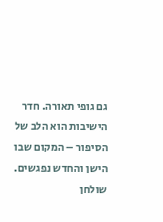גם גופי תאורה. חדר הישיבות הוא הלב של הסיפור – המקום שבו הישן והחדש נפגשים. שולחן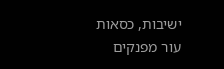ישיבות, כסאות עור מפנקים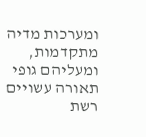ומערכות מדיה מתקדמות, ומעליהם גופי תאורה עשויים רשת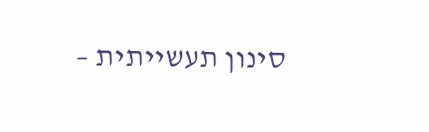סינון תעשייתית –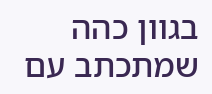בגוון כהה שמתכתב עם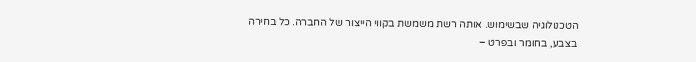הטכנולוגיה שבשימוש. אותה רשת משמשת בקווי הייצור של החברה. כל בחירה בצבע, בחומר ובפרט –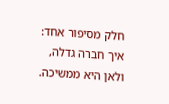חלק מסיפור אחד: איך חברה גדלה, ולאן היא ממשיכה.